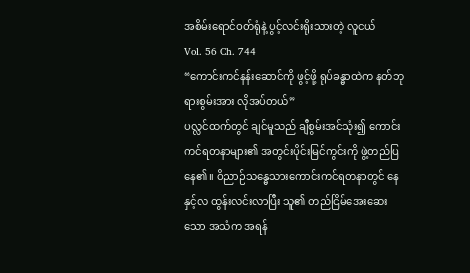အစိမ်းရောင်ဝတ်ရုံနဲ့ ပွင့်လင်းရိုးသားတဲ့ လူငယ်
Vol. 56 Ch. 744
“ကောင်းကင်နန်းဆောင်ကို ဖွင့်ဖို့ ရုပ်ခန္ဓာထဲက နတ်ဘုရားစွမ်းအား လိုအပ်တယ်”
ပလ္လင်ထက်တွင် ချင်မူသည် ချီစွမ်းအင်သုံး၍ ကောင်းကင်ရတနာများ၏ အတွင်းပိုင်းမြင်ကွင်းကို ဖွဲ့တည်ပြနေ၏။ ဝိညာဉ်သန္ဓေသားကောင်းကင်ရတနာတွင် နေနှင့်လ ထွန်းလင်းလာပြီး သူ၏ တည်ငြိမ်အေးဆေးသော အသံက အရန်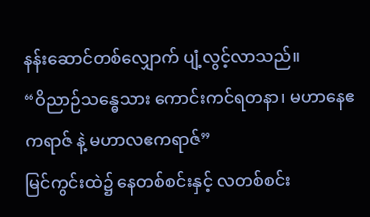နန်းဆောင်တစ်လျှောက် ပျံ့လွင့်လာသည်။
“ဝိညာဉ်သန္ဓေသား ကောင်းကင်ရတနာ၊ မဟာနေဧကရာဇ် နဲ့ မဟာလဧကရာဇ်”
မြင်ကွင်းထဲ၌ နေတစ်စင်းနှင့် လတစ်စင်း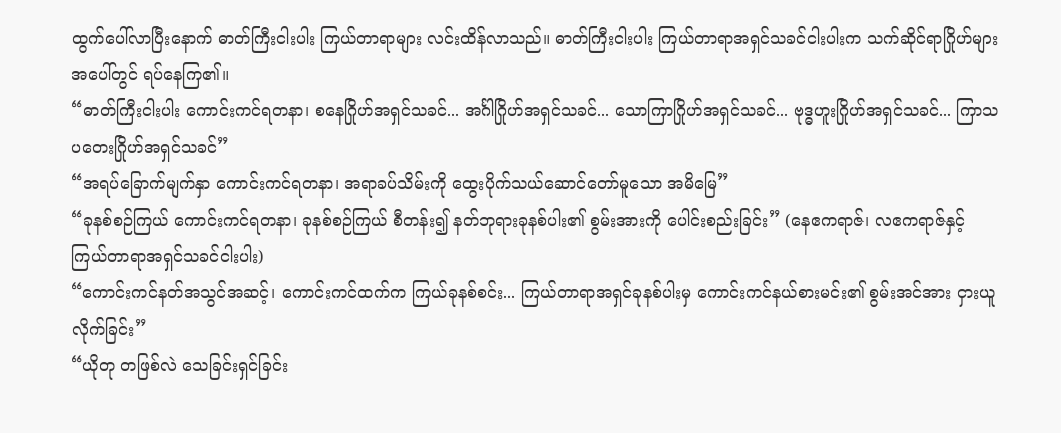ထွက်ပေါ်လာပြီးနောက် ဓာတ်ကြီးငါးပါး ကြယ်တာရာများ လင်းထိန်လာသည်။ ဓာတ်ကြီးငါးပါး ကြယ်တာရာအရှင်သခင်ငါးပါးက သက်ဆိုင်ရာဂြိုဟ်များအပေါ်တွင် ရပ်နေကြ၏။
“ဓာတ်ကြီးငါးပါး ကောင်းကင်ရတနာ၊ စနေဂြိုဟ်အရှင်သခင်... အင်္ဂါဂြိုဟ်အရှင်သခင်... သောကြာဂြိုဟ်အရှင်သခင်... ဗုဒ္ဓဟူးဂြိုဟ်အရှင်သခင်... ကြာသပတေးဂြိုဟ်အရှင်သခင်”
“အရပ်ခြောက်မျက်နှာ ကောင်းကင်ရတနာ၊ အရာခပ်သိမ်းကို ထွေးပိုက်သယ်ဆောင်တော်မူသော အမိမြေ”
“ခုနစ်စဉ်ကြယ် ကောင်းကင်ရတနာ၊ ခုနစ်စဉ်ကြယ် စီတန်း၍ နတ်ဘုရားခုနစ်ပါး၏ စွမ်းအားကို ပေါင်းစည်းခြင်း” (နေဧကရာဇ်၊ လဧကရာဇ်နှင့် ကြယ်တာရာအရှင်သခင်ငါးပါး)
“ကောင်းကင်နတ်အသွင်အဆင့်၊ ကောင်းကင်ထက်က ကြယ်ခုနစ်စင်း... ကြယ်တာရာအရှင်ခုနစ်ပါးမှ ကောင်းကင်နယ်စားမင်း၏ စွမ်းအင်အား ငှားယူလိုက်ခြင်း”
“ယိုတု တဖြစ်လဲ သေခြင်းရှင်ခြင်း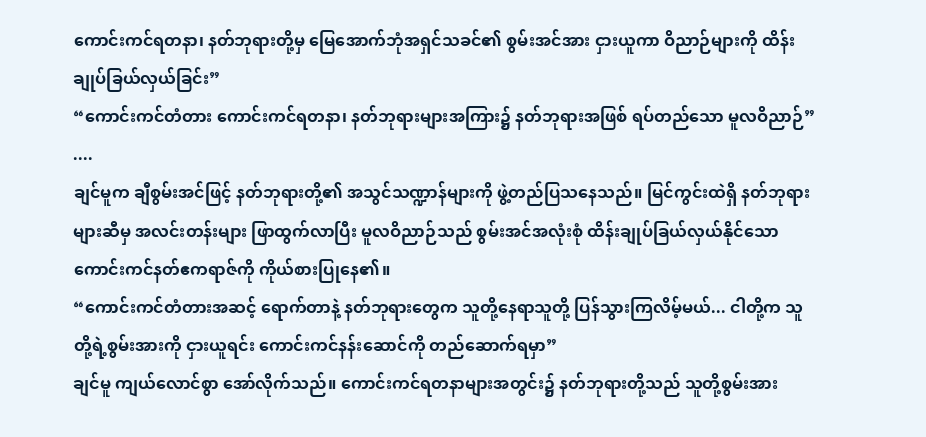ကောင်းကင်ရတနာ၊ နတ်ဘုရားတို့မှ မြေအောက်ဘုံအရှင်သခင်၏ စွမ်းအင်အား ငှားယူကာ ဝိညာဉ်များကို ထိန်းချုပ်ခြယ်လှယ်ခြင်း”
“ကောင်းကင်တံတား ကောင်းကင်ရတနာ၊ နတ်ဘုရားများအကြား၌ နတ်ဘုရားအဖြစ် ရပ်တည်သော မူလဝိညာဉ်”
....
ချင်မူက ချီစွမ်းအင်ဖြင့် နတ်ဘုရားတို့၏ အသွင်သဏ္ဍာန်များကို ဖွဲ့တည်ပြသနေသည်။ မြင်ကွင်းထဲရှိ နတ်ဘုရားများဆီမှ အလင်းတန်းများ ဖြာထွက်လာပြီး မူလဝိညာဉ်သည် စွမ်းအင်အလုံးစုံ ထိန်းချုပ်ခြယ်လှယ်နိုင်သော ကောင်းကင်နတ်ဧကရာဇ်ကို ကိုယ်စားပြုနေ၏။
“ကောင်းကင်တံတားအဆင့် ရောက်တာနဲ့ နတ်ဘုရားတွေက သူတို့နေရာသူတို့ ပြန်သွားကြလိမ့်မယ်... ငါတို့က သူတို့ရဲ့စွမ်းအားကို ငှားယူရင်း ကောင်းကင်နန်းဆောင်ကို တည်ဆောက်ရမှာ”
ချင်မူ ကျယ်လောင်စွာ အော်လိုက်သည်။ ကောင်းကင်ရတနာများအတွင်း၌ နတ်ဘုရားတို့သည် သူတို့စွမ်းအား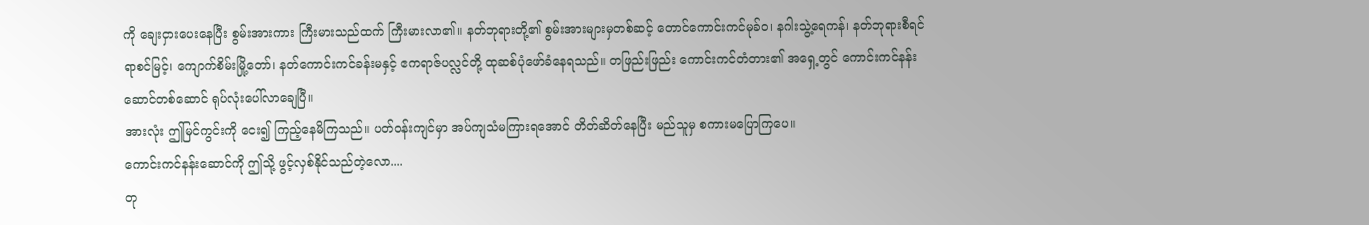ကို ချေးငှားပေးနေပြီး စွမ်းအားကား ကြီးမားသည်ထက် ကြီးမားလာ၏။ နတ်ဘုရားတို့၏ စွမ်းအားများမှတစ်ဆင့် တောင်ကောင်းကင်မုခ်ဝ၊ နဂါးသွဲ့ရေကန်၊ နတ်ဘုရားစီရင်ရာစင်မြင့်၊ ကျောက်စိမ်းမြို့တော်၊ နတ်ကောင်းကင်ခန်းမနှင့် ဧကရာဇ်ပလ္လင်တို့ ထုဆစ်ပုံဖော်ခံနေရသည်။ တဖြည်းဖြည်း ကောင်းကင်တံတား၏ အရှေ့တွင် ကောင်းကင်နန်းဆောင်တစ်ဆောင် ရုပ်လုံးပေါ်လာချေပြီ။
အားလုံး ဤမြင်ကွင်းကို ငေး၍ ကြည့်နေမိကြသည်။ ပတ်ဝန်းကျင်မှာ အပ်ကျသံမကြားရအောင် တိတ်ဆိတ်နေပြီး မည်သူမှ စကားမပြောကြပေ။
ကောင်းကင်နန်းဆောင်ကို ဤသို့ ဖွင့်လှစ်နိုင်သည်တဲ့လော....
တု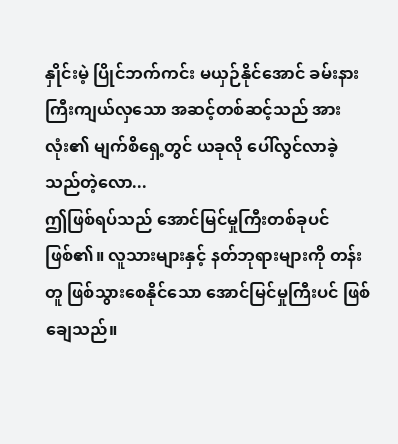နှိုင်းမဲ့ ပြိုင်ဘက်ကင်း မယှဉ်နိုင်အောင် ခမ်းနားကြီးကျယ်လှသော အဆင့်တစ်ဆင့်သည် အားလုံး၏ မျက်စိရှေ့တွင် ယခုလို ပေါ်လွင်လာခဲ့သည်တဲ့လော...
ဤဖြစ်ရပ်သည် အောင်မြင်မှုကြီးတစ်ခုပင် ဖြစ်၏။ လူသားများနှင့် နတ်ဘုရားများကို တန်းတူ ဖြစ်သွားစေနိုင်သော အောင်မြင်မှုကြီးပင် ဖြစ်ချေသည်။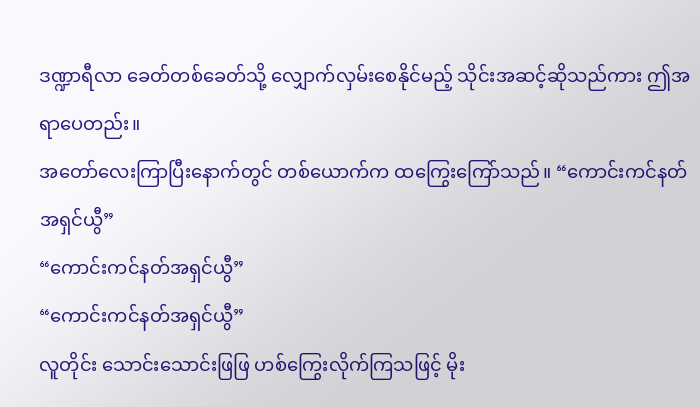ဒဏ္ဍာရီလာ ခေတ်တစ်ခေတ်သို့ လျှောက်လှမ်းစေနိုင်မည့် သိုင်းအဆင့်ဆိုသည်ကား ဤအရာပေတည်း။
အတော်လေးကြာပြီးနောက်တွင် တစ်ယောက်က ထကြွေးကြော်သည်။ “ကောင်းကင်နတ်အရှင်ယွီ”
“ကောင်းကင်နတ်အရှင်ယွီ”
“ကောင်းကင်နတ်အရှင်ယွီ”
လူတိုင်း သောင်းသောင်းဖြဖြ ဟစ်ကြွေးလိုက်ကြသဖြင့် မိုး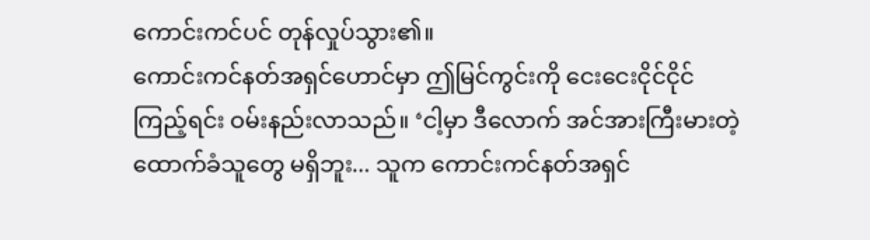ကောင်းကင်ပင် တုန်လှုပ်သွား၏။
ကောင်းကင်နတ်အရှင်ဟောင်မှာ ဤမြင်ကွင်းကို ငေးငေးငိုင်ငိုင် ကြည့်ရင်း ဝမ်းနည်းလာသည်။ ‘ငါ့မှာ ဒီလောက် အင်အားကြီးမားတဲ့ ထောက်ခံသူတွေ မရှိဘူး... သူက ကောင်းကင်နတ်အရှင်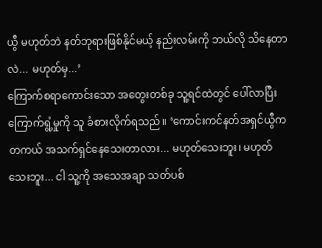ယွီ မဟုတ်ဘဲ နတ်ဘုရားဖြစ်နိုင်မယ့် နည်းလမ်းကို ဘယ်လို သိနေတာလဲ... မဟုတ်မှ...’
ကြောက်စရာကောင်းသော အတွေးတစ်ခု သူ့ရင်ထဲတွင် ပေါ်လာပြီး ကြောက်ရွံ့မှုကို သူ ခံစားလိုက်ရသည်။ ‘ကောင်းကင်နတ်အရှင်ယွီက တကယ် အသက်ရှင်နေသေးတာလား... မဟုတ်သေးဘူး၊ မဟုတ်သေးဘူး... ငါ သူ့ကို အသေအချာ သတ်ပစ်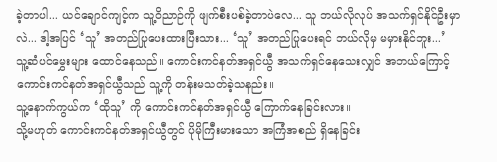ခဲ့တာပါ... ယင်ချောင်ကျင့်က သူ့ဝိညာဉ်ကို ဖျက်စီးပစ်ခဲ့တာပဲလေ... သူ ဘယ်လိုလုပ် အသက်ရှင်နိုင်ဦးမှာလဲ... ဒါ့အပြင် ‘သူ’ အတည်ပြုပေးထားပြီးသား... ‘သူ’ အတည်ပြုပေးရင် ဘယ်လိုမှ မမှားနိုင်ဘူး...’
သူ့ဆံပင်မွှေးများ ထောင်နေသည်။ ကောင်းကင်နတ်အရှင်ယွီ အသက်ရှင်နေသေးလျှင် အဘယ်ကြောင့် ကောင်းကင်နတ်အရှင်ယွီသည် သူ့ကို တန်းမသတ်ခဲ့သနည်း။
သူ့နောက်ကွယ်က ‘ထိုသူ’ ကို ကောင်းကင်နတ်အရှင်ယွီ ကြောက်နေခြင်းလား။
သို့မဟုတ် ကောင်းကင်နတ်အရှင်ယွီတွင် ပိုမိုကြီးမားသော အကြံအစည် ရှိနေခြင်း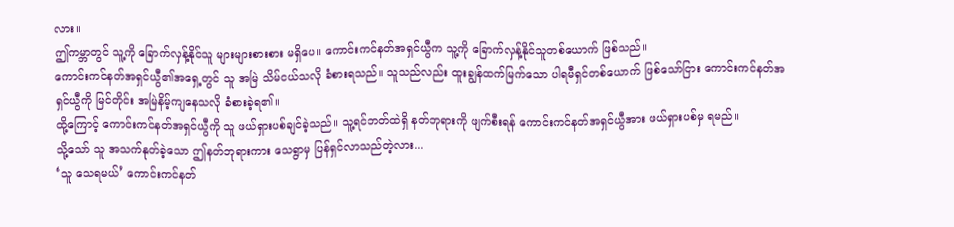လား။
ဤကမ္ဘာတွင် သူ့ကို ခြောက်လှန့်နိုင်သူ များများစားစား မရှိပေ။ ကောင်းကင်နတ်အရှင်ယွီက သူ့ကို ခြောက်လှန့်နိုင်သူတစ်ယောက် ဖြစ်သည်။
ကောင်းကင်နတ်အရှင်ယွီ၏အရှေ့တွင် သူ အမြဲ သိမ်ငယ်သလို ခံစားရသည်။ သူသည်လည်း ထူးချွန်ထက်မြက်သော ပါရမီရှင်တစ်ယောက် ဖြစ်သော်ငြား ကောင်းကင်နတ်အရှင်ယွီကို မြင်တိုင်း အမြဲနိမ့်ကျနေသလို ခံစားခဲ့ရ၏။
ထို့ကြောင့် ကောင်းကင်နတ်အရှင်ယွီကို သူ ဖယ်ရှားပစ်ချင်ခဲ့သည်။ သူ့ရင်ဘတ်ထဲရှိ နတ်ဘုရားကို ဖျက်စီးရန် ကောင်းကင်နတ်အရှင်ယွီအား ဖယ်ရှားပစ်မှ ရမည်။
သို့သော် သူ အသက်နုတ်ခဲ့သော ဤနတ်ဘုရားကား သေရွာမှ ပြန်ရှင်လာသည်တဲ့လား...
‘သူ သေရမယ်’ ကောင်းကင်နတ်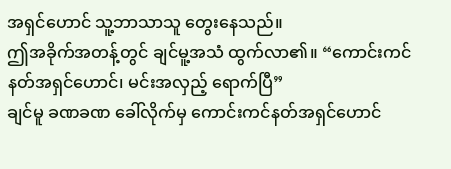အရှင်ဟောင် သူ့ဘာသာသူ တွေးနေသည်။
ဤအခိုက်အတန့်တွင် ချင်မူ့အသံ ထွက်လာ၏။ “ကောင်းကင်နတ်အရှင်ဟောင်၊ မင်းအလှည့် ရောက်ပြီ”
ချင်မူ ခဏခဏ ခေါ်လိုက်မှ ကောင်းကင်နတ်အရှင်ဟောင်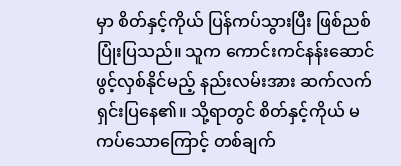မှာ စိတ်နှင့်ကိုယ် ပြန်ကပ်သွားပြီး ဖြစ်ညစ်ပြုံးပြသည်။ သူက ကောင်းကင်နန်းဆောင် ဖွင့်လှစ်နိုင်မည့် နည်းလမ်းအား ဆက်လက် ရှင်းပြနေ၏။ သို့ရာတွင် စိတ်နှင့်ကိုယ် မကပ်သောကြောင့် တစ်ချက်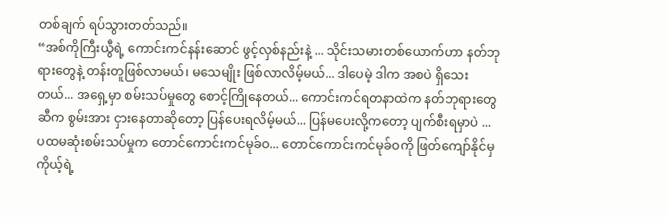တစ်ချက် ရပ်သွားတတ်သည်။
“အစ်ကိုကြီးယွီရဲ့ ကောင်းကင်နန်းဆောင် ဖွင့်လှစ်နည်းနဲ့ ... သိုင်းသမားတစ်ယောက်ဟာ နတ်ဘုရားတွေနဲ့ တန်းတူဖြစ်လာမယ်၊ မသေမျိုး ဖြစ်လာလိမ့်မယ်... ဒါပေမဲ့ ဒါက အစပဲ ရှိသေးတယ်... အရှေ့မှာ စမ်းသပ်မှုတွေ စောင့်ကြိုနေတယ်... ကောင်းကင်ရတနာထဲက နတ်ဘုရားတွေဆီက စွမ်းအား ငှားနေတာဆိုတော့ ပြန်ပေးရလိမ့်မယ်... ပြန်မပေးလို့ကတော့ ပျက်စီးရမှာပဲ ... ပထမဆုံးစမ်းသပ်မှုက တောင်ကောင်းကင်မုခ်ဝ... တောင်ကောင်းကင်မုခ်ဝကို ဖြတ်ကျော်နိုင်မှ ကိုယ့်ရဲ့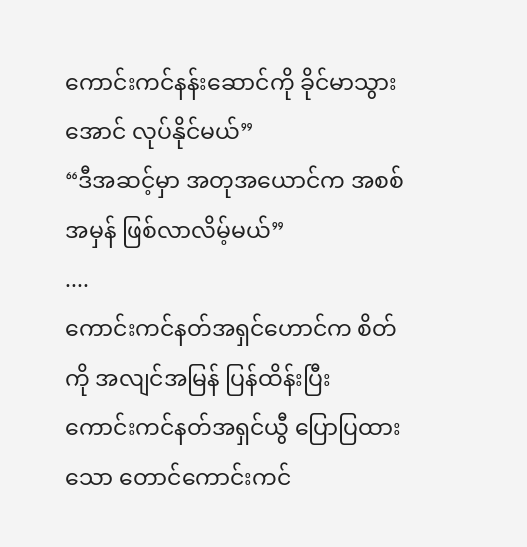ကောင်းကင်နန်းဆောင်ကို ခိုင်မာသွားအောင် လုပ်နိုင်မယ်”
“ဒီအဆင့်မှာ အတုအယောင်က အစစ်အမှန် ဖြစ်လာလိမ့်မယ်”
....
ကောင်းကင်နတ်အရှင်ဟောင်က စိတ်ကို အလျင်အမြန် ပြန်ထိန်းပြီး ကောင်းကင်နတ်အရှင်ယွီ ပြောပြထားသော တောင်ကောင်းကင်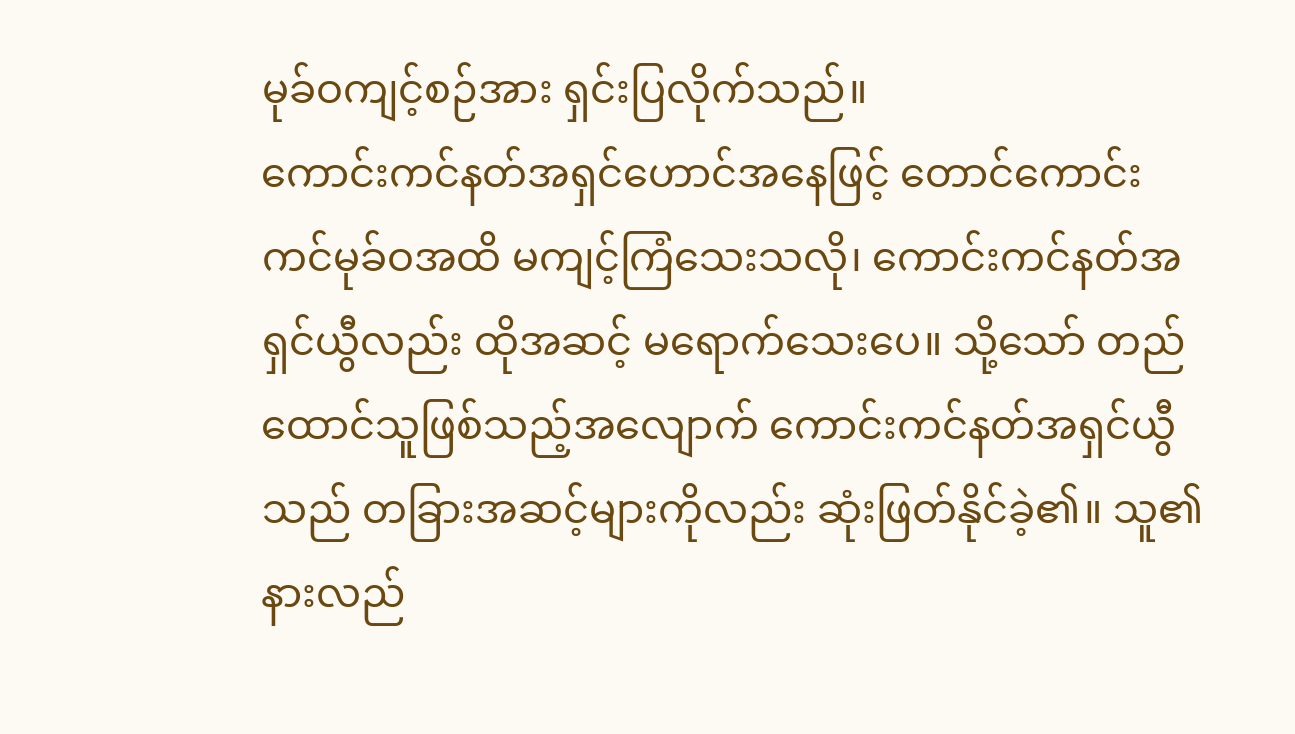မုခ်ဝကျင့်စဉ်အား ရှင်းပြလိုက်သည်။
ကောင်းကင်နတ်အရှင်ဟောင်အနေဖြင့် တောင်ကောင်းကင်မုခ်ဝအထိ မကျင့်ကြံသေးသလို၊ ကောင်းကင်နတ်အရှင်ယွီလည်း ထိုအဆင့် မရောက်သေးပေ။ သို့သော် တည်ထောင်သူဖြစ်သည့်အလျောက် ကောင်းကင်နတ်အရှင်ယွီသည် တခြားအဆင့်များကိုလည်း ဆုံးဖြတ်နိုင်ခဲ့၏။ သူ၏နားလည်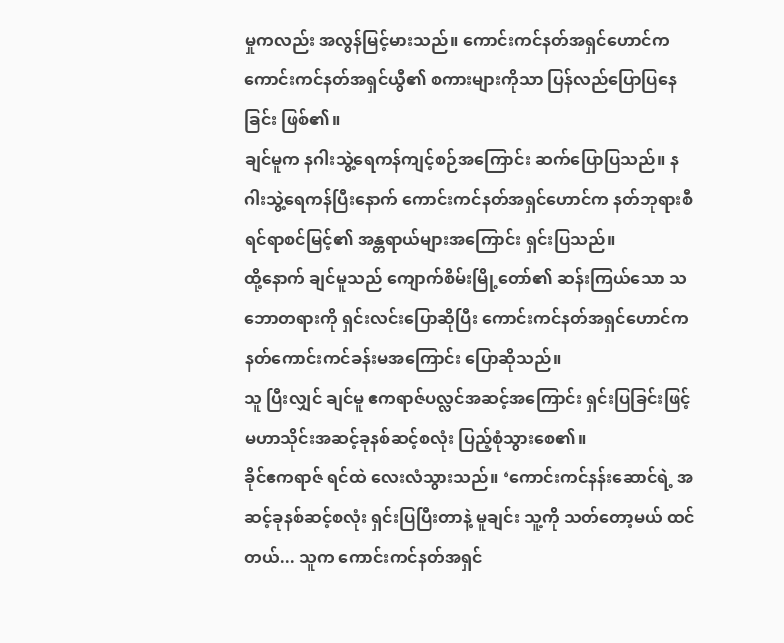မှုကလည်း အလွန်မြင့်မားသည်။ ကောင်းကင်နတ်အရှင်ဟောင်က ကောင်းကင်နတ်အရှင်ယွီ၏ စကားများကိုသာ ပြန်လည်ပြောပြနေခြင်း ဖြစ်၏။
ချင်မူက နဂါးသွဲ့ရေကန်ကျင့်စဉ်အကြောင်း ဆက်ပြောပြသည်။ နဂါးသွဲ့ရေကန်ပြီးနောက် ကောင်းကင်နတ်အရှင်ဟောင်က နတ်ဘုရားစီရင်ရာစင်မြင့်၏ အန္တရာယ်များအကြောင်း ရှင်းပြသည်။
ထို့နောက် ချင်မူသည် ကျောက်စိမ်းမြို့တော်၏ ဆန်းကြယ်သော သဘောတရားကို ရှင်းလင်းပြောဆိုပြီး ကောင်းကင်နတ်အရှင်ဟောင်က နတ်ကောင်းကင်ခန်းမအကြောင်း ပြောဆိုသည်။
သူ ပြီးလျှင် ချင်မူ ဧကရာဇ်ပလ္လင်အဆင့်အကြောင်း ရှင်းပြခြင်းဖြင့် မဟာသိုင်းအဆင့်ခုနစ်ဆင့်စလုံး ပြည့်စုံသွားစေ၏။
ခိုင်ဧကရာဇ် ရင်ထဲ လေးလံသွားသည်။ ‘ကောင်းကင်နန်းဆောင်ရဲ့ အဆင့်ခုနစ်ဆင့်စလုံး ရှင်းပြပြီးတာနဲ့ မူချင်း သူ့ကို သတ်တော့မယ် ထင်တယ်... သူက ကောင်းကင်နတ်အရှင်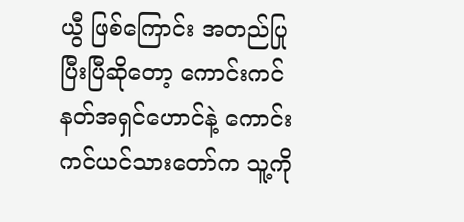ယွီ ဖြစ်ကြောင်း အတည်ပြုပြီးပြီဆိုတော့ ကောင်းကင်နတ်အရှင်ဟောင်နဲ့ ကောင်းကင်ယင်သားတော်က သူ့ကို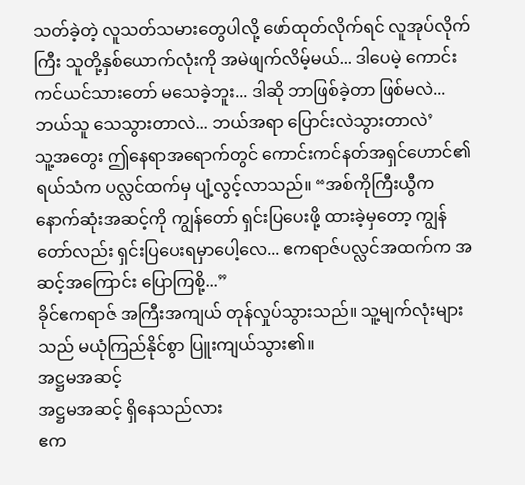သတ်ခဲ့တဲ့ လူသတ်သမားတွေပါလို့ ဖော်ထုတ်လိုက်ရင် လူအုပ်လိုက်ကြီး သူတို့နှစ်ယောက်လုံးကို အမဲဖျက်လိမ့်မယ်... ဒါပေမဲ့ ကောင်းကင်ယင်သားတော် မသေခဲ့ဘူး... ဒါဆို ဘာဖြစ်ခဲ့တာ ဖြစ်မလဲ... ဘယ်သူ သေသွားတာလဲ... ဘယ်အရာ ပြောင်းလဲသွားတာလဲ’
သူ့အတွေး ဤနေရာအရောက်တွင် ကောင်းကင်နတ်အရှင်ဟောင်၏ ရယ်သံက ပလ္လင်ထက်မှ ပျံ့လွင့်လာသည်။ “အစ်ကိုကြီးယွီက နောက်ဆုံးအဆင့်ကို ကျွန်တော် ရှင်းပြပေးဖို့ ထားခဲ့မှတော့ ကျွန်တော်လည်း ရှင်းပြပေးရမှာပေါ့လေ... ဧကရာဇ်ပလ္လင်အထက်က အဆင့်အကြောင်း ပြောကြစို့...”
ခိုင်ဧကရာဇ် အကြီးအကျယ် တုန်လှုပ်သွားသည်။ သူ့မျက်လုံးများသည် မယုံကြည်နိုင်စွာ ပြူးကျယ်သွား၏။
အဋ္ဌမအဆင့်
အဋ္ဌမအဆင့် ရှိနေသည်လား
ဧက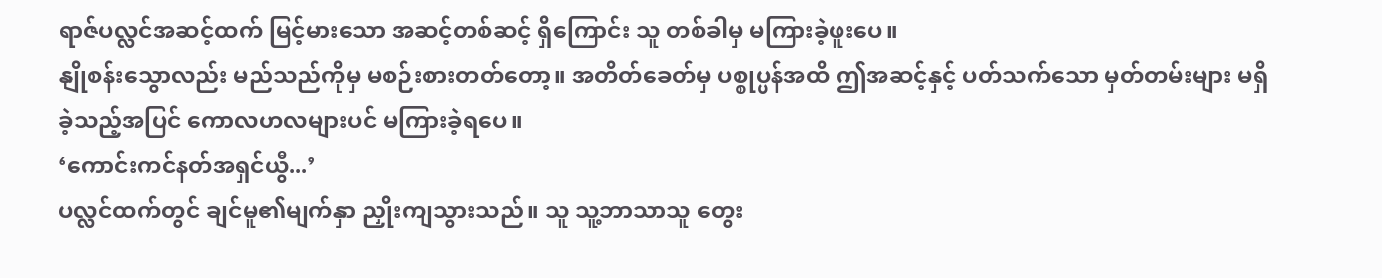ရာဇ်ပလ္လင်အဆင့်ထက် မြင့်မားသော အဆင့်တစ်ဆင့် ရှိကြောင်း သူ တစ်ခါမှ မကြားခဲ့ဖူးပေ။
နျိုစန်းသွောလည်း မည်သည်ကိုမှ မစဉ်းစားတတ်တော့။ အတိတ်ခေတ်မှ ပစ္စုပ္ပန်အထိ ဤအဆင့်နှင့် ပတ်သက်သော မှတ်တမ်းများ မရှိခဲ့သည့်အပြင် ကောလဟလများပင် မကြားခဲ့ရပေ။
‘ကောင်းကင်နတ်အရှင်ယွီ...’
ပလ္လင်ထက်တွင် ချင်မူ၏မျက်နှာ ညှိုးကျသွားသည်။ သူ သူ့ဘာသာသူ တွေး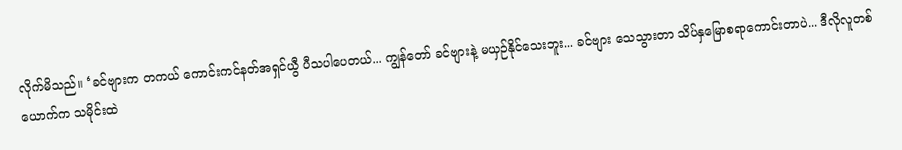လိုက်မိသည်။ ‘ခင်ဗျားက တကယ် ကောင်းကင်နတ်အရှင်ယွီ ပီသပါပေတယ်... ကျွန်တော် ခင်ဗျားနဲ့ မယှဉ်နိုင်သေးဘူး... ခင်ဗျား သေသွားတာ သိပ်နှမြောစရာကောင်းတာပဲ... ဒီလိုလူတစ်ယောက်က သမိုင်းထဲ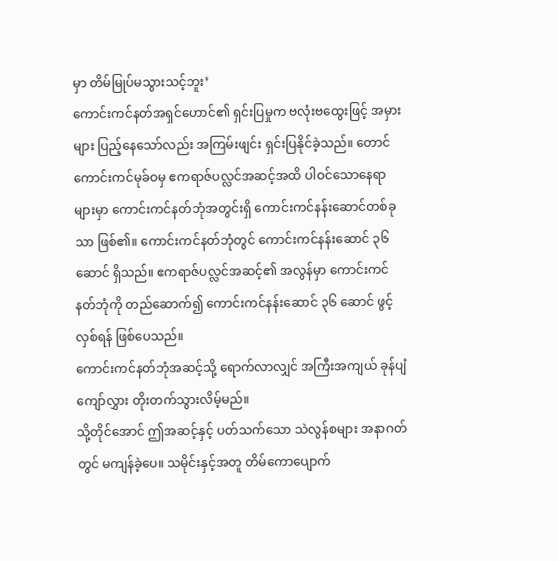မှာ တိမ်မြုပ်မသွားသင့်ဘူး’
ကောင်းကင်နတ်အရှင်ဟောင်၏ ရှင်းပြမှုက ဗလုံးဗထွေးဖြင့် အမှားများ ပြည့်နေသော်လည်း အကြမ်းဖျင်း ရှင်းပြနိုင်ခဲ့သည်။ တောင်ကောင်းကင်မုခ်ဝမှ ဧကရာဇ်ပလ္လင်အဆင့်အထိ ပါဝင်သောနေရာများမှာ ကောင်းကင်နတ်ဘုံအတွင်းရှိ ကောင်းကင်နန်းဆောင်တစ်ခုသာ ဖြစ်၏။ ကောင်းကင်နတ်ဘုံတွင် ကောင်းကင်နန်းဆောင် ၃၆ ဆောင် ရှိသည်။ ဧကရာဇ်ပလ္လင်အဆင့်၏ အလွန်မှာ ကောင်းကင်နတ်ဘုံကို တည်ဆောက်၍ ကောင်းကင်နန်းဆောင် ၃၆ ဆောင် ဖွင့်လှစ်ရန် ဖြစ်ပေသည်။
ကောင်းကင်နတ်ဘုံအဆင့်သို့ ရောက်လာလျှင် အကြီးအကျယ် ခုန်ပျံကျော်လွှား တိုးတက်သွားလိမ့်မည်။
သို့တိုင်အောင် ဤအဆင့်နှင့် ပတ်သက်သော သဲလွန်စများ အနာဂတ်တွင် မကျန်ခဲ့ပေ။ သမိုင်းနှင့်အတူ တိမ်ကောပျောက်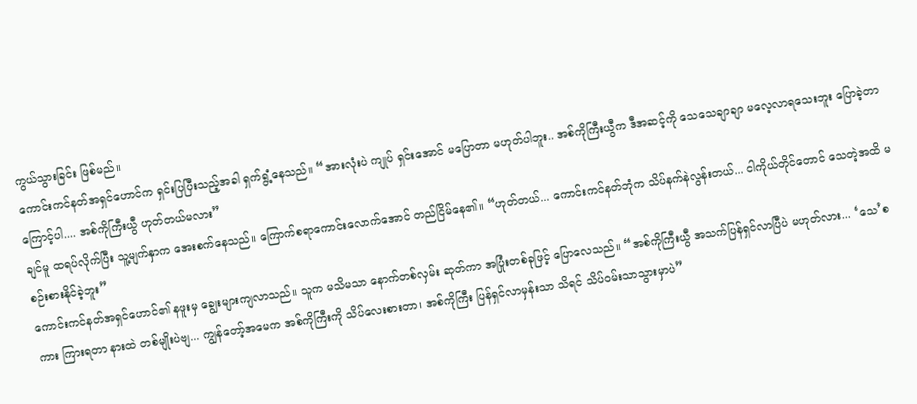ကွယ်သွားခြင်း ဖြစ်မည်။
ကောင်းကင်နတ်အရှင်ဟောင်က ရှင်းပြပြီးသည့်အခါ ရှက်ရွံ့နေသည်။ “အားလုံးပဲ ကျုပ် ရှင်းအောင် မပြောတာ မဟုတ်ပါဘူး.. အစ်ကိုကြီးယွီက ဒီအဆင့်ကို သေသေချာချာ မလေ့လာရသေးဘူး ပြောခဲ့တာကြောင့်ပါ.... အစ်ကိုကြီးယွီ ဟုတ်တယ်မလား”
ချင်မူ ထရပ်လိုက်ပြီး သူ့မျက်နှာက အေးစက်နေသည်။ ကြောက်စရာကောင်းလောက်အောင် တည်ငြိမ်နေ၏။ “ဟုတ်တယ်... ကောင်းကင်နတ်ဘုံက သိပ်နက်နဲလွန်းတယ်... ငါကိုယ်တိုင်တောင် သေတဲ့အထိ မစဉ်းစားနိုင်ခဲ့ဘူး”
ကောင်းကင်နတ်အရှင်ဟောင်၏ နဖူးမှ ချွေးများကျလာသည်။ သူက မသိမသာ နောက်တစ်လှမ်း ဆုတ်ကာ အပြုံးတစ်ခုဖြင့် ပြောလေသည်။ “အစ်ကိုကြီးယွီ အသက်ပြန်ရှင်လာပြီပဲ မဟုတ်လား... ‘သေ’စကား ကြားရတာ နားထဲ တစ်မျိုးပဲဗျ... ကျွန်တော့်အမေက အစ်ကိုကြီးကို သိပ်လေးစားတာ၊ အစ်ကိုကြီး ပြန်ရှင်လာမှန်းသာ သိရင် သိပ်ဝမ်းသာသွားမှာပဲ”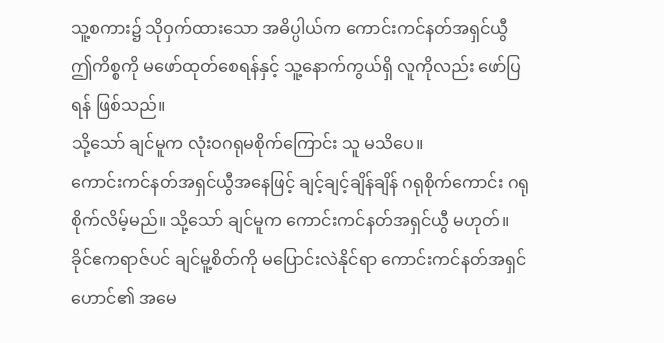သူ့စကား၌ သိုဝှက်ထားသော အဓိပ္ပါယ်က ကောင်းကင်နတ်အရှင်ယွီ ဤကိစ္စကို မဖော်ထုတ်စေရန်နှင့် သူ့နောက်ကွယ်ရှိ လူကိုလည်း ဖော်ပြရန် ဖြစ်သည်။
သို့သော် ချင်မူက လုံးဝဂရုမစိုက်ကြောင်း သူ မသိပေ။
ကောင်းကင်နတ်အရှင်ယွီအနေဖြင့် ချင့်ချင့်ချိန်ချိန် ဂရုစိုက်ကောင်း ဂရုစိုက်လိမ့်မည်။ သို့သော် ချင်မူက ကောင်းကင်နတ်အရှင်ယွီ မဟုတ်။
ခိုင်ဧကရာဇ်ပင် ချင်မူ့စိတ်ကို မပြောင်းလဲနိုင်ရာ ကောင်းကင်နတ်အရှင်ဟောင်၏ အမေ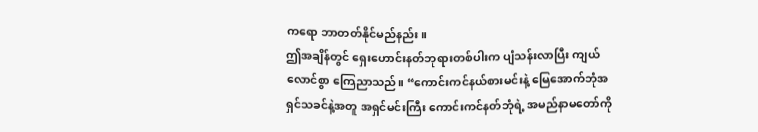ကရော ဘာတတ်နိုင်မည်နည်း။
ဤအချိန်တွင် ရှေးဟောင်းနတ်ဘုရားတစ်ပါးက ပျံသန်းလာပြီး ကျယ်လောင်စွာ ကြေညာသည်။ “ကောင်းကင်နယ်စားမင်းနဲ့ မြေအောက်ဘုံအရှင်သခင်နဲ့အတူ အရှင်မင်းကြီး ကောင်းကင်နတ်ဘုံရဲ့ အမည်နာမတော်ကို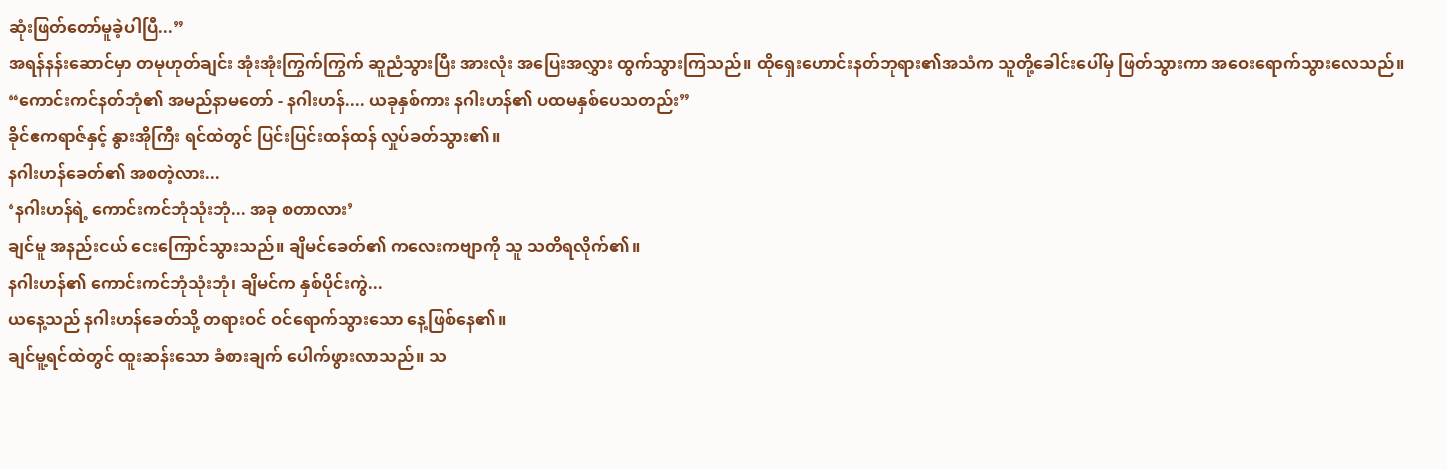ဆုံးဖြတ်တော်မူခဲ့ပါပြီ...”
အရန်နန်းဆောင်မှာ တမုဟုတ်ချင်း အုံးအုံးကြွက်ကြွက် ဆူညံသွားပြီး အားလုံး အပြေးအလွှား ထွက်သွားကြသည်။ ထိုရှေးဟောင်းနတ်ဘုရား၏အသံက သူတို့ခေါင်းပေါ်မှ ဖြတ်သွားကာ အဝေးရောက်သွားလေသည်။ “ကောင်းကင်နတ်ဘုံ၏ အမည်နာမတော် - နဂါးဟန်.... ယခုနှစ်ကား နဂါးဟန်၏ ပထမနှစ်ပေသတည်း”
ခိုင်ဧကရာဇ်နှင့် နွားအိုကြီး ရင်ထဲတွင် ပြင်းပြင်းထန်ထန် လှုပ်ခတ်သွား၏။
နဂါးဟန်ခေတ်၏ အစတဲ့လား...
‘နဂါးဟန်ရဲ့ ကောင်းကင်ဘုံသုံးဘုံ... အခု စတာလား’
ချင်မူ အနည်းငယ် ငေးကြောင်သွားသည်။ ချိမင်ခေတ်၏ ကလေးကဗျာကို သူ သတိရလိုက်၏။
နဂါးဟန်၏ ကောင်းကင်ဘုံသုံးဘုံ၊ ချိမင်က နှစ်ပိုင်းကွဲ...
ယနေ့သည် နဂါးဟန်ခေတ်သို့ တရားဝင် ဝင်ရောက်သွားသော နေ့ဖြစ်နေ၏။
ချင်မူ့ရင်ထဲတွင် ထူးဆန်းသော ခံစားချက် ပေါက်ဖွားလာသည်။ သ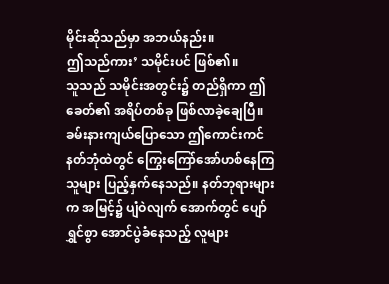မိုင်းဆိုသည်မှာ အဘယ်နည်း။
ဤသည်ကား’ သမိုင်းပင် ဖြစ်၏။
သူသည် သမိုင်းအတွင်း၌ တည်ရှိကာ ဤခေတ်၏ အရိပ်တစ်ခု ဖြစ်လာခဲ့ချေပြီ။
ခမ်းနားကျယ်ပြောသော ဤကောင်းကင်နတ်ဘုံထဲတွင် ကြွေးကြော်အော်ဟစ်နေကြသူများ ပြည့်နှက်နေသည်။ နတ်ဘုရားများက အမြင့်၌ ပျံဝဲလျက် အောက်တွင် ပျော်ရွှင်စွာ အောင်ပွဲခံနေသည့် လူများ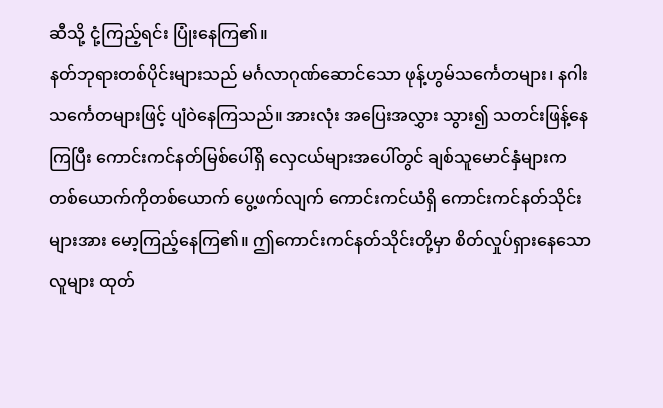ဆီသို့ ငုံ့ကြည့်ရင်း ပြုံးနေကြ၏။
နတ်ဘုရားတစ်ပိုင်းများသည် မင်္ဂလာဂုဏ်ဆောင်သော ဖုန့်ဟွမ်သင်္ကေတများ၊ နဂါးသင်္ကေတများဖြင့် ပျံဝဲနေကြသည်။ အားလုံး အပြေးအလွှား သွား၍ သတင်းဖြန့်နေကြပြီး ကောင်းကင်နတ်မြစ်ပေါ်ရှိ လှေငယ်များအပေါ်တွင် ချစ်သူမောင်နှံများက တစ်ယောက်ကိုတစ်ယောက် ပွေ့ဖက်လျက် ကောင်းကင်ယံရှိ ကောင်းကင်နတ်သိုင်းများအား မော့ကြည့်နေကြ၏။ ဤကောင်းကင်နတ်သိုင်းတို့မှာ စိတ်လှုပ်ရှားနေသော လူများ ထုတ်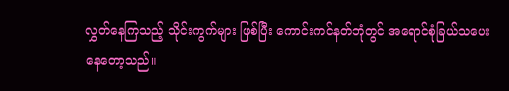လွှတ်နေကြသည့် သိုင်းကွက်များ ဖြစ်ပြီး ကောင်းကင်နတ်ဘုံတွင် အရောင်စုံခြယ်သပေးနေတော့သည်။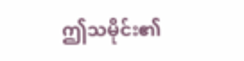ဤသမိုင်း၏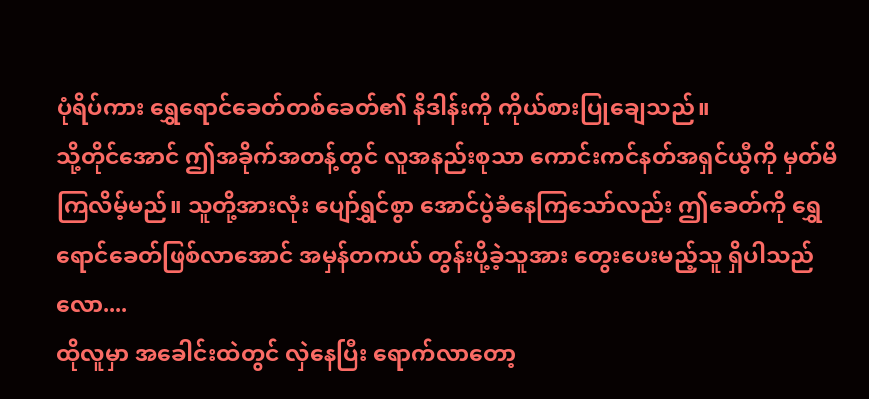ပုံရိပ်ကား ရွှေရောင်ခေတ်တစ်ခေတ်၏ နိဒါန်းကို ကိုယ်စားပြုချေသည်။
သို့တိုင်အောင် ဤအခိုက်အတန့်တွင် လူအနည်းစုသာ ကောင်းကင်နတ်အရှင်ယွီကို မှတ်မိကြလိမ့်မည်။ သူတို့အားလုံး ပျော်ရွှင်စွာ အောင်ပွဲခံနေကြသော်လည်း ဤခေတ်ကို ရွှေရောင်ခေတ်ဖြစ်လာအောင် အမှန်တကယ် တွန်းပို့ခဲ့သူအား တွေးပေးမည့်သူ ရှိပါသည်လော....
ထိုလူမှာ အခေါင်းထဲတွင် လှဲနေပြီး ရောက်လာတော့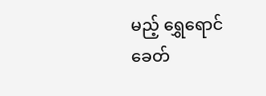မည့် ရွှေရောင်ခေတ်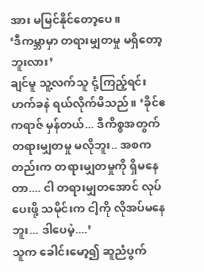အား မမြင်နိုင်တော့ပေ။
‘ဒီကမ္ဘာမှာ တရားမျှတမှု မရှိတော့ဘူးလား’
ချင်မူ သူ့လက်သူ ငုံ့ကြည့်ရင်း ဟက်ခနဲ ရယ်လိုက်မိသည်။ ‘ခိုင်ဧကရာဇ် မှန်တယ်... ဒီကိစ္စအတွက် တရားမျှတမှု မလိုဘူး.. အစကတည်းက တရားမျှတမှုကို ရှိမနေတာ.... ငါ တရားမျှတအောင် လုပ်ပေးဖို့ သမိုင်းက ငါ့ကို လိုအပ်မနေဘူး... ဒါပေမဲ့....’
သူက ခေါင်းမော့၍ ဆူညံပွက်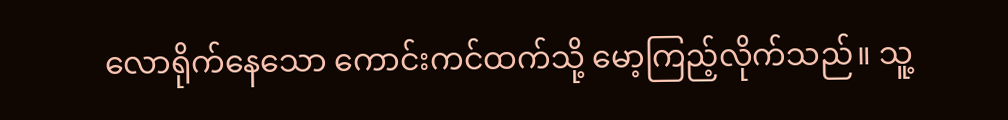လောရိုက်နေသော ကောင်းကင်ထက်သို့ မော့ကြည့်လိုက်သည်။ သူ့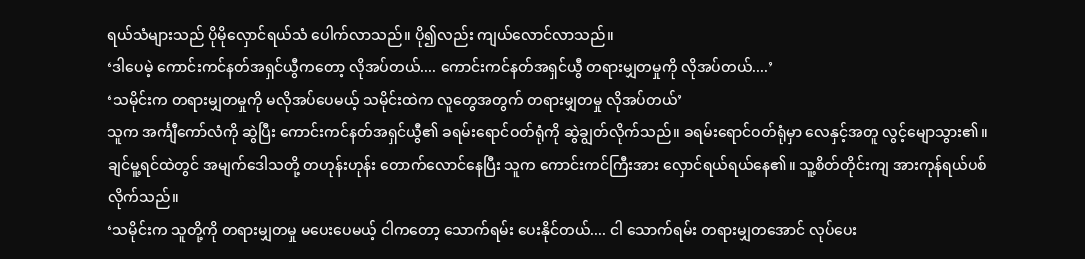ရယ်သံများသည် ပိုမိုလှောင်ရယ်သံ ပေါက်လာသည်။ ပို၍လည်း ကျယ်လောင်လာသည်။
‘ဒါပေမဲ့ ကောင်းကင်နတ်အရှင်ယွီကတော့ လိုအပ်တယ်.... ကောင်းကင်နတ်အရှင်ယွီ တရားမျှတမှုကို လိုအပ်တယ်....’
‘သမိုင်းက တရားမျှတမှုကို မလိုအပ်ပေမယ့် သမိုင်းထဲက လူတွေအတွက် တရားမျှတမှု လိုအပ်တယ်’
သူက အင်္ကျီကော်လံကို ဆွဲပြီး ကောင်းကင်နတ်အရှင်ယွီ၏ ခရမ်းရောင်ဝတ်ရုံကို ဆွဲချွတ်လိုက်သည်။ ခရမ်းရောင်ဝတ်ရုံမှာ လေနှင့်အတူ လွင့်မျောသွား၏။
ချင်မူ့ရင်ထဲတွင် အမျက်ဒေါသတို့ တဟုန်းဟုန်း တောက်လောင်နေပြီး သူက ကောင်းကင်ကြီးအား လှောင်ရယ်ရယ်နေ၏။ သူ့စိတ်တိုင်းကျ အားကုန်ရယ်ပစ်လိုက်သည်။
‘သမိုင်းက သူတို့ကို တရားမျှတမှု မပေးပေမယ့် ငါကတော့ သောက်ရမ်း ပေးနိုင်တယ်.... ငါ သောက်ရမ်း တရားမျှတအောင် လုပ်ပေး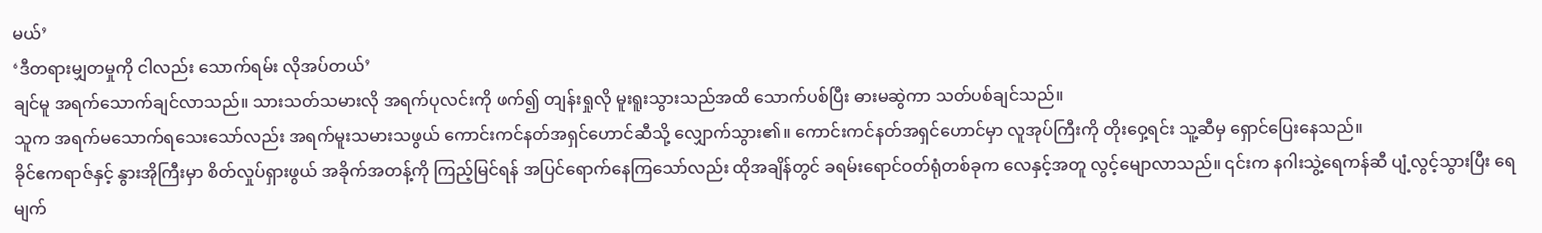မယ်’
‘ဒီတရားမျှတမှုကို ငါလည်း သောက်ရမ်း လိုအပ်တယ်’
ချင်မူ အရက်သောက်ချင်လာသည်။ သားသတ်သမားလို အရက်ပုလင်းကို ဖက်၍ တျန်းရှုလို မူးရူးသွားသည်အထိ သောက်ပစ်ပြီး ဓားမဆွဲကာ သတ်ပစ်ချင်သည်။
သူက အရက်မသောက်ရသေးသော်လည်း အရက်မူးသမားသဖွယ် ကောင်းကင်နတ်အရှင်ဟောင်ဆီသို့ လျှောက်သွား၏။ ကောင်းကင်နတ်အရှင်ဟောင်မှာ လူအုပ်ကြီးကို တိုးဝှေ့ရင်း သူ့ဆီမှ ရှောင်ပြေးနေသည်။
ခိုင်ဧကရာဇ်နှင့် နွားအိုကြီးမှာ စိတ်လှုပ်ရှားဖွယ် အခိုက်အတန့်ကို ကြည့်မြင်ရန် အပြင်ရောက်နေကြသော်လည်း ထိုအချိန်တွင် ခရမ်းရောင်ဝတ်ရုံတစ်ခုက လေနှင့်အတူ လွင့်မျောလာသည်။ ၎င်းက နဂါးသွဲ့ရေကန်ဆီ ပျံ့လွင့်သွားပြီး ရေမျက်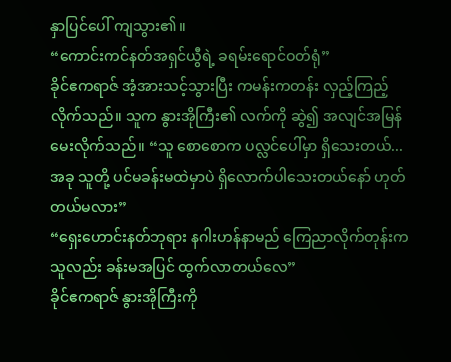နှာပြင်ပေါ် ကျသွား၏။
“ကောင်းကင်နတ်အရှင်ယွီရဲ့ ခရမ်းရောင်ဝတ်ရုံ”
ခိုင်ဧကရာဇ် အံ့အားသင့်သွားပြီး ကမန်းကတန်း လှည့်ကြည့်လိုက်သည်။ သူက နွားအိုကြီး၏ လက်ကို ဆွဲ၍ အလျင်အမြန် မေးလိုက်သည်။ “သူ စောစောက ပလ္လင်ပေါ်မှာ ရှိသေးတယ်...အခု သူတို့ ပင်မခန်းမထဲမှာပဲ ရှိလောက်ပါသေးတယ်နော် ဟုတ်တယ်မလား”
“ရှေးဟောင်းနတ်ဘုရား နဂါးဟန်နာမည် ကြေညာလိုက်တုန်းက သူလည်း ခန်းမအပြင် ထွက်လာတယ်လေ”
ခိုင်ဧကရာဇ် နွားအိုကြီးကို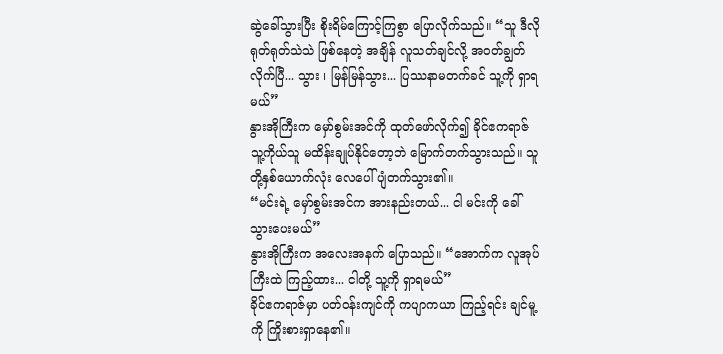ဆွဲခေါ်သွားပြီး စိုးရိမ်ကြောင့်ကြစွာ ပြောလိုက်သည်။ “သူ ဒီလိုရုတ်ရုတ်သဲသဲ ဖြစ်နေတဲ့ အချိန် လူသတ်ချင်လို့ အဝတ်ချွတ်လိုက်ပြီ... သွား ၊ မြန်မြန်သွား... ပြဿနာမတက်ခင် သူ့ကို ရှာရမယ်”
နွားအိုကြီးက မှော်စွမ်းအင်ကို ထုတ်ဖော်လိုက်၍ ခိုင်ဧကရာဇ် သူ့ကိုယ်သူ မထိန်းချုပ်နိုင်တော့ဘဲ မြောက်တက်သွားသည်။ သူတို့နှစ်ယောက်လုံး လေပေါ် ပျံတက်သွား၏။
“မင်းရဲ့ မှော်စွမ်းအင်က အားနည်းတယ်... ငါ မင်းကို ခေါ်သွားပေးမယ်”
နွားအိုကြီးက အလေးအနက် ပြောသည်။ “အောက်က လူအုပ်ကြီးထဲ ကြည့်ထား... ငါတို့ သူ့ကို ရှာရမယ်”
ခိုင်ဧကရာဇ်မှာ ပတ်ဝန်းကျင်ကို ကပျာကယာ ကြည့်ရင်း ချင်မူ့ကို ကြိုးစားရှာနေ၏။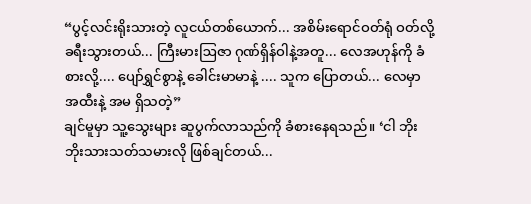“ပွင့်လင်းရိုးသားတဲ့ လူငယ်တစ်ယောက်... အစိမ်းရောင်ဝတ်ရုံ ဝတ်လို့ ခရီးသွားတယ်... ကြီးမားဩဇာ ဂုဏ်ရှိန်ဝါနဲ့အတူ... လေအဟုန်ကို ခံစားလို့.... ပျော်ရွှင်စွာနဲ့ ခေါင်းမာမာနဲ့ .... သူက ပြောတယ်... လေမှာ အထီးနဲ့ အမ ရှိသတဲ့”
ချင်မူမှာ သူ့သွေးများ ဆူပွက်လာသည်ကို ခံစားနေရသည်။ ‘ငါ ဘိုးဘိုးသားသတ်သမားလို ဖြစ်ချင်တယ်...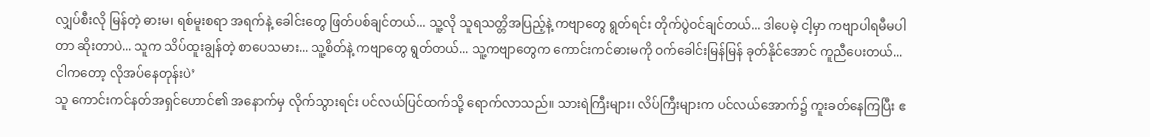လျှပ်စီးလို မြန်တဲ့ ဓားမ၊ ရစ်မူးစရာ အရက်နဲ့ ခေါင်းတွေ ဖြတ်ပစ်ချင်တယ်... သူ့လို သူရသတ္တိအပြည့်နဲ့ ကဗျာတွေ ရွတ်ရင်း တိုက်ပွဲဝင်ချင်တယ်... ဒါပေမဲ့ ငါ့မှာ ကဗျာပါရမီမပါတာ ဆိုးတာပဲ... သူက သိပ်ထူးချွန်တဲ့ စာပေသမား... သူ့စိတ်နဲ့ ကဗျာတွေ ရွတ်တယ်... သူ့ကဗျာတွေက ကောင်းကင်ဓားမကို ဝက်ခေါင်းမြန်မြန် ခုတ်နိုင်အောင် ကူညီပေးတယ်... ငါကတော့ လိုအပ်နေတုန်းပဲ’
သူ ကောင်းကင်နတ်အရှင်ဟောင်၏ အနောက်မှ လိုက်သွားရင်း ပင်လယ်ပြင်ထက်သို့ ရောက်လာသည်။ သားရဲကြီးများ၊ လိပ်ကြီးများက ပင်လယ်အောက်၌ ကူးခတ်နေကြပြီး ဧ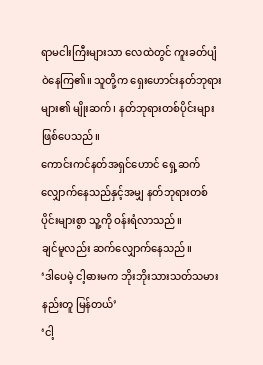ရာမငါးကြီးများသာ လေထဲတွင် ကူးခတ်ပျံဝဲနေကြ၏။ သူတို့က ရှေးဟောင်းနတ်ဘုရားများ၏ မျိုးဆက်၊ နတ်ဘုရားတစ်ပိုင်းများ ဖြစ်ပေသည်။
ကောင်းကင်နတ်အရှင်ဟောင် ရှေ့ဆက်လျှောက်နေသည်နှင့်အမျှ နတ်ဘုရားတစ်ပိုင်းများစွာ သူ့ကို ဝန်းရံလာသည်။
ချင်မူလည်း ဆက်လျှောက်နေသည်။
‘ဒါပေမဲ့ ငါ့ဓားမက ဘိုးဘိုးသားသတ်သမားနည်းတူ မြန်တယ်’
‘ငါ့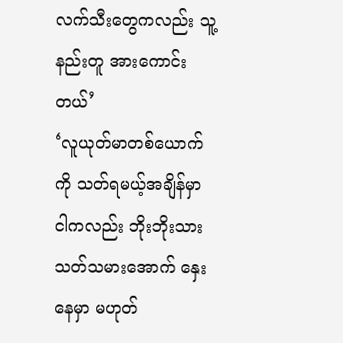လက်သီးတွေကလည်း သူ့နည်းတူ အားကောင်းတယ်’
‘လူယုတ်မာတစ်ယောက်ကို သတ်ရမယ့်အချိန်မှာ ငါကလည်း ဘိုးဘိုးသားသတ်သမားအောက် နှေးနေမှာ မဟုတ်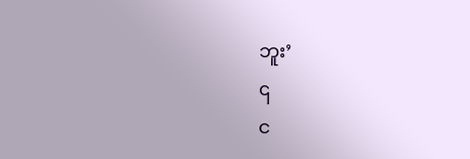ဘူး’
၎
င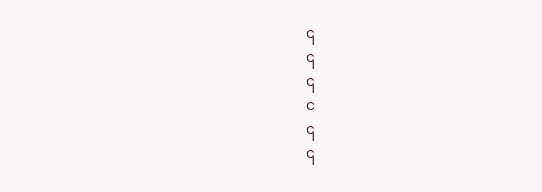၎
၎
၎
င
၎
၎